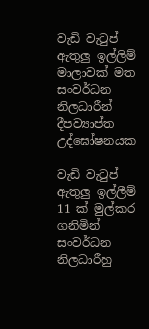වැඩි වැටුප් ඇතුලු ඉල්ලිම් මාලාවක් මත සංවර්ධන නිලධාරීන් දීපව්‍යාප්ත උද්ඝෝෂනයක

වැඩි වැටුප් ඇතුලු ඉල්ලීම් 11 ක් මුල්කර ගනිමින් සංවර්ධන නිලධාරීහු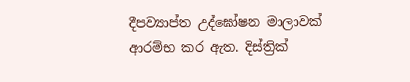දීපව්‍යාප්ත උද්ඝෝෂන මාලාවක් ආරම්භ කර ඇත. දිස්ත්‍රික්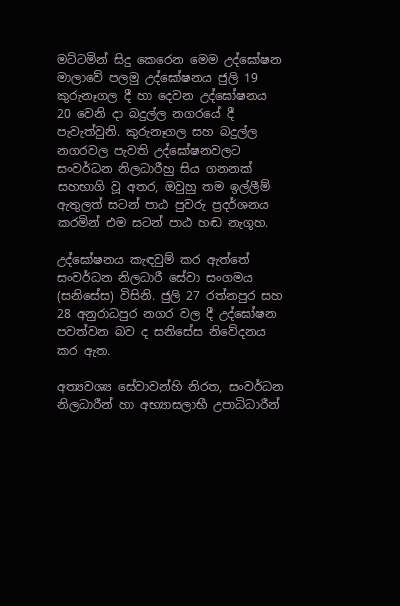මට්ටමින් සිදු කෙරෙන මෙම උද්ඝෝෂන මාලාවේ පලමු උද්ඝෝෂනය ජුලි 19 කුරුනෑගල දී හා දෙවන උද්ඝෝෂනය 20 වෙනි දා බදුල්ල නගරයේ දී පැවැත්වුනි. කුරුනෑගල සහ බදුල්ල නගරවල පැවති උද්ඝෝෂනවලට සංවර්ධන නිලධාරීහු සිය ගනනක් සහභාගි වූ අතර, ඔවුහු තම ඉල්ලීම් ඇතුලත් සටන් පාඨ පුවරු ප්‍රදර්ශනය කරමින් එම සටන් පාඨ හඬ නැගූහ.

උද්ඝෝෂනය කැඳවුම් කර ඇත්තේ සංවර්ධන නිලධාරී සේවා සංගමය (සනිසේස) විසිනි. ජුලි 27 රත්නපුර සහ 28 අනුරාධපුර නගර වල දී උද්ඝෝෂන පවත්වන බව ද සනිසේස නිවේදනය කර ඇත.

අත්‍යවශ්‍ය සේවාවන්හි නිරත, සංවර්ධන නිලධාරීන් හා අභ්‍යාසලාභී උපාධිධාරීන්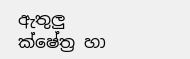ඇතුලු ක්ෂේත්‍ර හා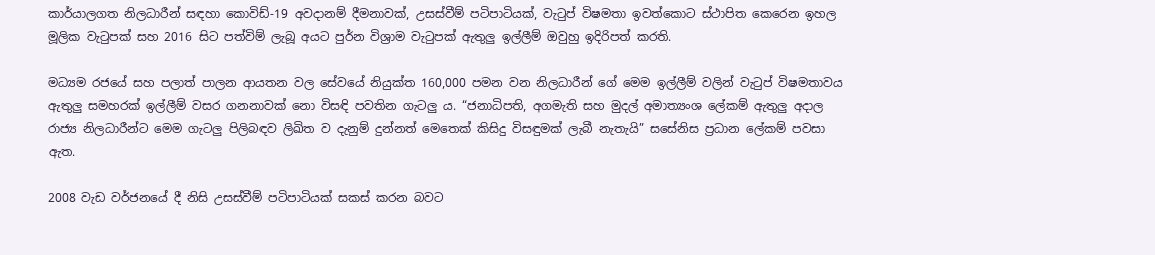කාර්යාලගත නිලධාරීන් සඳහා කොවිඩ්-19 අවදානම් දීමනාවක්, උසස්වීම් පටිපාටියක්, වැටුප් විෂමතා ඉවත්කොට ස්ථාපිත කෙරෙන ඉහල මූලික වැටුපක් සහ 2016 සිට පත්විම් ලැබූ අයට පුර්න විශ්‍රාම වැටුපක් ඇතුලු ඉල්ලීම් ඔවුහු ඉදිරිපත් කරති.

මධ්‍යම රජයේ සහ පලාත් පාලන ආයතන වල සේවයේ නියුක්ත 160,000 පමන වන නිලධාරීන් ගේ මෙම ඉල්ලීම් වලින් වැටුප් විෂමතාවය ඇතුලු සමහරක් ඉල්ලීම් වසර ගනනාවක් නො විසඳි පවතින ගැටලු ය. “ජනාධිපති, අගමැති සහ මුදල් අමාත්‍යංශ ලේකම් ඇතුලු අදාල රාජ්‍ය නිලධාරීන්ට මෙම ගැටලු පිලිබඳව ලිඛිත ව දැනුම් දුන්නත් මෙතෙක් කිසිදු විසඳුමක් ලැබී නැතැයි” සසේනිස ප්‍රධාන ලේකම් පවසා ඇත.

2008 වැඩ වර්ජනයේ දී නිසි උසස්වීම් පටිපාටියක් සකස් කරන බවට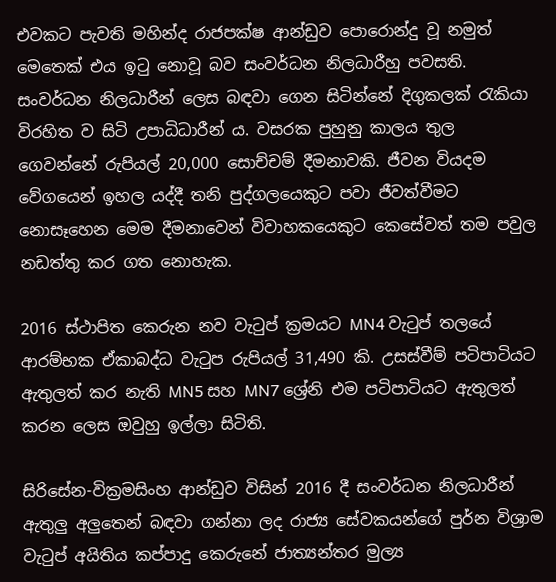එවකට පැවති මහින්ද රාජපක්ෂ ආන්ඩුව පොරොන්දු වූ නමුත් මෙතෙක් එය ඉටු නොවූ බව සංවර්ධන නිලධාරීහු පවසති. සංවර්ධන නිලධාරීන් ලෙස බඳවා ගෙන සිටින්නේ දිගුකලක් රැකියා විරහිත ව සිටි උපාධිධාරීන්‍ ය. වසරක පුහුනු කාලය තුල ගෙවන්නේ රුපියල් 20,000 සොච්චම් දීමනාවකි. ජීවන වියදම වේගයෙන් ඉහල යද්දී තනි පුද්ගලයෙකුට පවා ජීවත්වීමට නොසෑහෙන මෙම දීමනාවෙන් විවාහකයෙකුට කෙසේවත් තම පවුල නඩත්තු කර ගත නොහැක.

2016 ස්ථාපිත කෙරුන නව වැටුප් ක්‍රමයට MN4 වැටුප් තලයේ ආරම්භක ඒකාබද්ධ වැටුප රුපියල් 31,490 කි. උසස්වීම් පටිපාටියට ඇතුලත් කර නැති MN5 සහ MN7 ශ්‍රේනි එම පටිපාටියට ඇතුලත් කරන ලෙස ඔවුහු ඉල්ලා සිටිති.

සිරිසේන-වික්‍රමසිංහ ආන්ඩුව විසින් 2016 දී සංවර්ධන නිලධාරීන් ඇතුලු අලුතෙන් බඳවා ගන්නා ලද රාජ්‍ය සේවකයන්ගේ පුර්න විශ්‍රාම වැටුප් අයිතිය කප්පාදු කෙරුනේ ජාත්‍යන්තර මුල්‍ය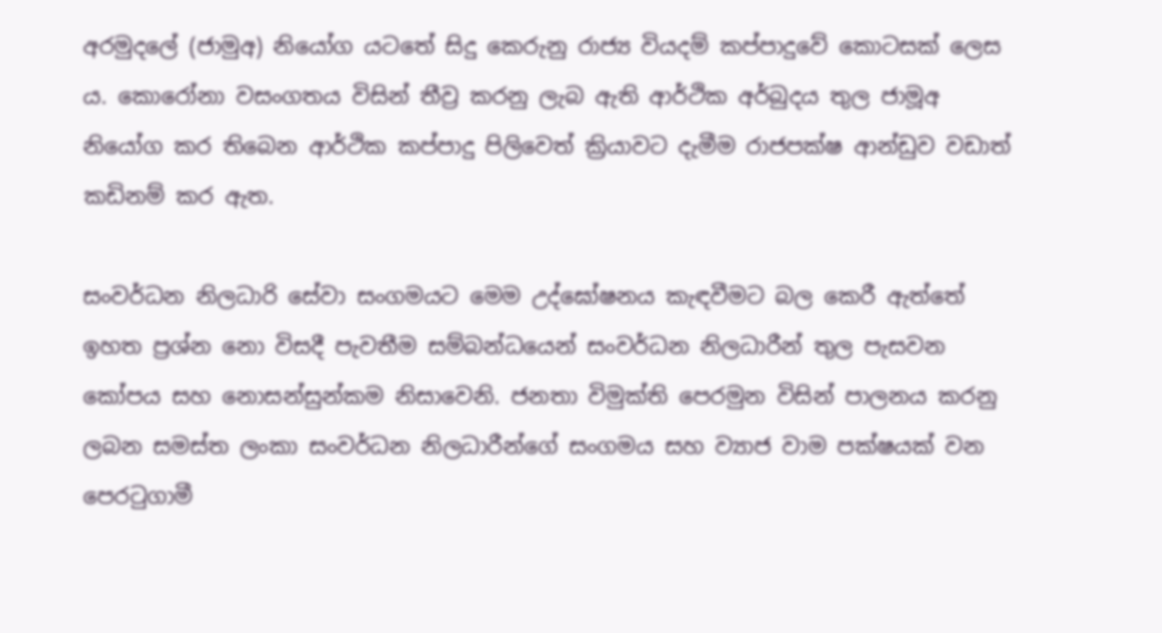අරමුදලේ (ජාමුඅ) නියෝග යටතේ සිදු කෙරුනු රාජ්‍ය වියදම් කප්පාදුවේ කොටසක් ලෙස ය. කොරෝනා වසංගතය විසින් තීව්‍ර කරනු ලැබ ඇති ආර්ථික අර්බුදය තුල ජාමූඅ නියෝග කර තිබෙන ආර්ථික කප්පාදු පිලිවෙත් ක්‍රියාවට දැමීම රාජපක්ෂ ආන්ඩුව වඩාත් කඩිනම් කර ඇත.

සංවර්ධන නිලධාරි සේවා සංගමයට මෙම උද්ඝෝෂනය කැඳවීමට බල කෙරී ඇත්තේ ඉහත ප්‍රශ්න නො විසදී පැවතීම සම්බන්ධයෙන් සංවර්ධන නිලධාරීන් තුල පැසවන කෝපය සහ නොසන්සුන්කම නිසාවෙනි. ජනතා විමුක්ති පෙරමුන විසින් පාලනය කරනු ලබන සමස්ත ලංකා සංවර්ධන නිලධාරීන්ගේ සංගමය සහ ව්‍යාජ වාම පක්ෂයක් වන පෙරටුගාමී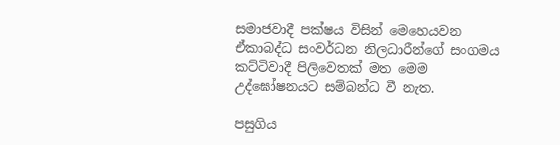සමාජවාදී පක්ෂය විසින් මෙහෙයවන ඒකාබද්ධ සංවර්ධන නිලධාරීන්ගේ සංගමය කට්ටිවාදී පිලිවෙතක් මත මෙම උද්ඝෝෂනයට සම්බන්ධ වී නැත.

පසුගිය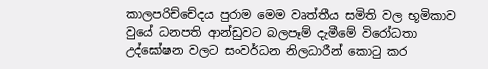කාලපරිච්චේදය පුරාම මෙම වෘත්තීය සමිති වල භූමිකාව වුයේ ධනපති ආන්ඩුවට බලපෑම් දැමීමේ විරෝධතා උද්ඝෝෂන වලට සංවර්ධන නිලධාරීන් කොටු කර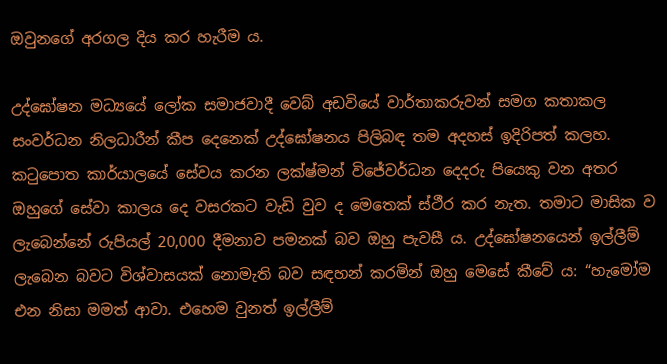ඔවුනගේ අරගල දිය කර හැරීම ය.

උද්ඝෝෂන මධ්‍යයේ ලෝක සමාජවාදී වෙබ් අඩවියේ වාර්තාකරුවන් සමග කතාකල සංවර්ධන නිලධාරීන් කීප දෙනෙක් උද්ඝෝෂනය පිලිබඳ තම අදහස් ඉදිරිපත් කලහ. කටුපොත කාර්යාලයේ සේවය කරන ලක්ෂ්මන් විජේවර්ධන දෙදරු පියෙකු වන අතර ඔහුගේ සේවා කාලය දෙ වසරකට වැඩි වුව ද මෙතෙක් ස්ථීර කර නැත. තමාට මාසික ව ලැබෙන්නේ රුපියල් 20,000 දීමනාව පමනක් බව ඔහු පැවසී ය. උද්ඝෝෂනයෙන් ඉල්ලීම් ලැබෙන බවට විශ්වාසයක් නොමැති බව සඳහන් කරමින් ඔහු මෙසේ කීවේ‍ ය: “හැමෝම එන නිසා මමත් ආවා. එහෙම වුනත් ඉල්ලීම්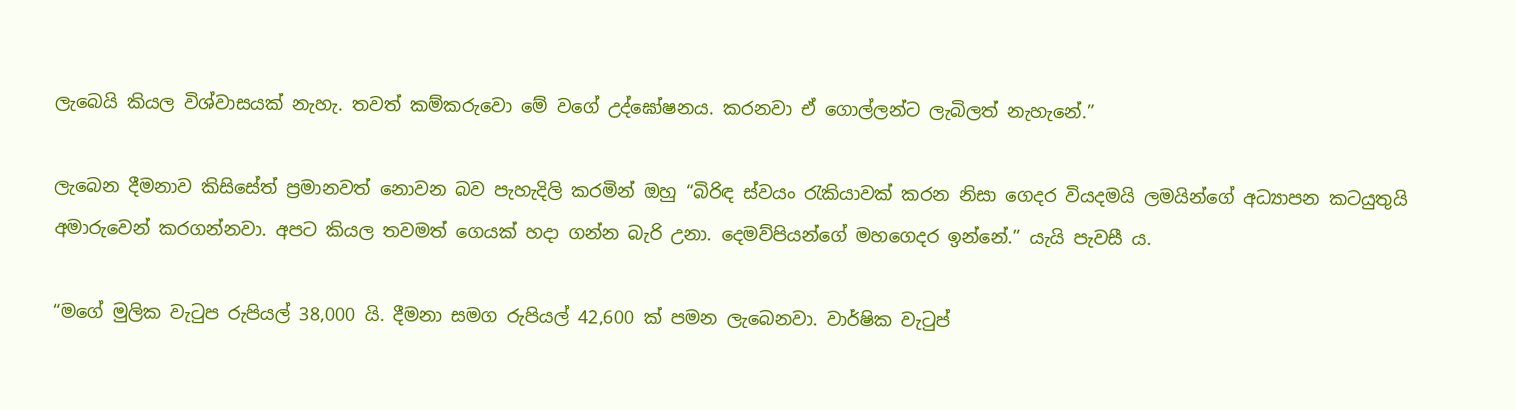ලැබෙයි කියල විශ්වාසයක් නැහැ. තවත් කම්කරුවො මේ වගේ උද්ඝෝෂනය. කරනවා ඒ ගොල්ලන්ට ලැබිලත් නැහැනේ.”

ලැබෙන දීමනාව කිසිසේත් ප්‍රමානවත් නොවන බව පැහැදිලි කරමින් ඔහු “බිරිඳ ස්වයං රැකියාවක් කරන නිසා ගෙදර වියදමයි ලමයින්ගේ අධ්‍යාපන කටයුතුයි අමාරුවෙන් කරගන්නවා. අපට කියල තවමත් ගෙයක් හදා ගන්න බැරි උනා. දෙමව්පියන්ගේ මහගෙදර ඉන්නේ.” යැයි පැවසී ය.

“මගේ මුලික වැටුප රුපියල් 38,000 යි. දීමනා සමග රුපියල් 42,600 ක් පමන ලැබෙනවා. වාර්ෂික වැටුප්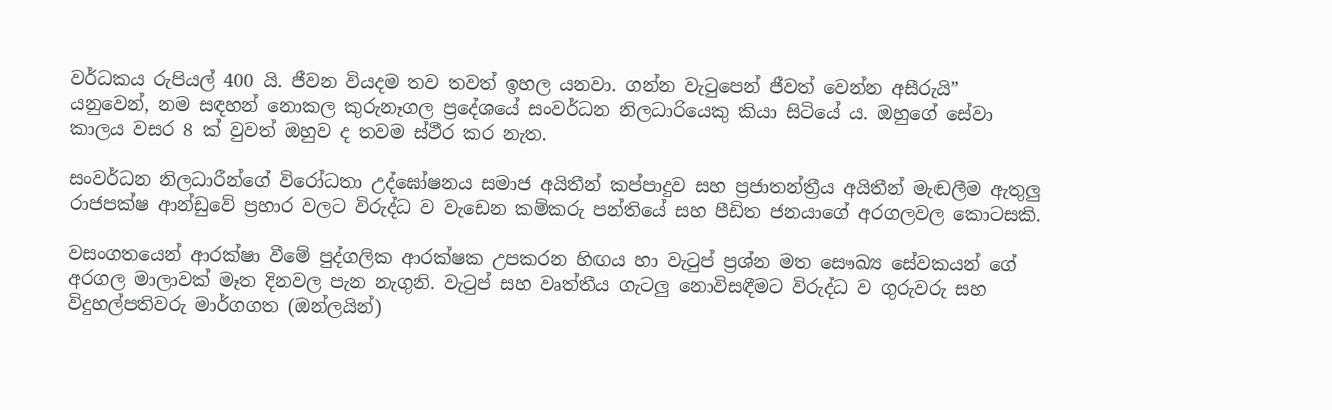වර්ධකය රුපියල් 400 යි. ජීවන වියදම තව තවත් ඉහල යනවා. ගන්න වැටුපෙන් ජීවත් වෙන්න අසීරුයි” යනුවෙන්, නම සඳහන් නොකල කුරුනෑගල ප්‍රදේශයේ සංවර්ධන නිලධාරියෙකු කියා සිටියේ ය. ඔහුගේ සේවා කාලය වසර 8 ක් වුවත් ඔහුව ද තවම ස්ථීර කර නැත.

සංවර්ධන නිලධාරීන්ගේ විරෝධතා උද්ඝෝෂනය සමාජ අයිතීන් කප්පාදුව සහ ප්‍රජාතන්ත්‍රීය අයිතීන් මැඬලීම ඇතුලු රාජපක්ෂ ආන්ඩුවේ ප්‍රහාර වලට විරුද්ධ ව වැඩෙන කම්කරු පන්තියේ සහ පීඩිත ජනයාගේ අරගලවල කොටසකි.

වසංගතයෙන් ආරක්ෂා වීමේ පුද්ගලික ආරක්ෂක උපකරන හිඟය හා වැටුප් ප්‍රශ්න මත සෞඛ්‍ය සේවකයන් ගේ අරගල මාලාවක් මෑත දිනවල පැන නැගුනි. වැටුප් සහ වෘත්තීය ගැටලු නොවිසඳීමට විරුද්ධ ව ගුරුවරු සහ විදුහල්පතිවරු මාර්ගගත (ඔන්ලයින්)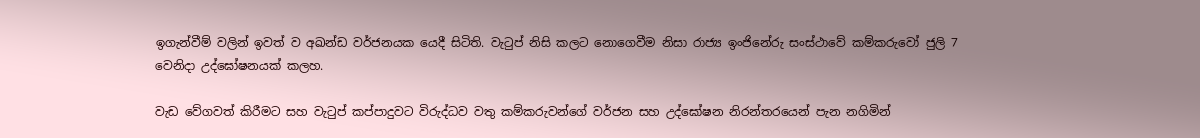ඉගැන්වීම් වලින් ඉවත් ව අඛන්ඩ වර්ජනයක යෙදී සිටිති. වැටුප් නිසි කලට නොගෙවීම නිසා රාජ්‍ය ඉංජිනේරු සංස්ථාවේ කම්කරුවෝ ජුලි 7 වෙනිදා උද්ඝෝෂනයක් කලහ.

වැඩ වේගවත් කිරීමට සහ වැටුප් කප්පාදුවට විරුද්ධව වතු කම්කරුවන්ගේ වර්ජන සහ උද්ඝෝෂන නිරන්තරයෙන් පැන නගිමින්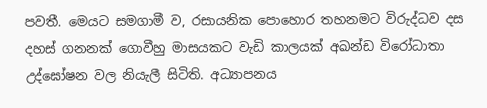පවතී. මෙයට සමගාමී ව, රසායනික පොහොර තහනමට විරුද්ධව දස දහස් ගනනක් ගොවීහු මාසයකට වැඩි කාලයක් අඛන්ඩ විරෝධාතා උද්ඝෝෂන වල නියැලී සිටිති. අධ්‍යාපනය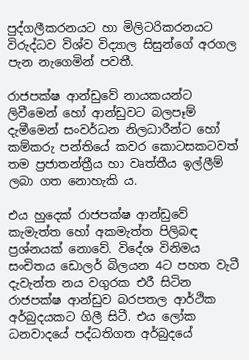පුද්ගලීකරනයට හා මිලිටරිකරනයට විරුද්ධව විශ්ව විද්‍යාල සිසුන්ගේ අරගල පැන නැගෙමින් පවතී.

රාජපක්ෂ ආන්ඩුවේ නායකයන්ට ලිවීමෙන් හෝ ආන්ඩුවට බලපෑම් දැමීමෙන් සංවර්ධන නිලධාරීන්ට හෝ කම්කරු පන්තියේ කවර කොටසකටවත් තම ප්‍රජාතන්ත්‍රීය හා වෘත්තීය ඉල්ලීම් ලබා ගත නොහැකි ය.

එය හුදෙක් රාජපක්ෂ ආන්ඩුවේ කැමැත්ත හෝ අකමැත්ත පිලිබඳ ප්‍රශ්නයක් නොවේ. විදේශ විනිමය සංචිතය ඩොලර් බිලයන 4ට පහත වැටී දැවැන්ත නය වගුරක එරී සිටින රාජපක්ෂ ආන්ඩුව බරපතල ආර්ථික අර්බුදයකට ගිලී සිටී. එය ලෝක ධනවාදයේ පද්ධතිගත අර්බුදයේ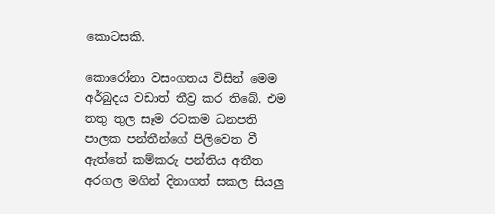කොටසකි.

කොරෝනා වසංගතය විසින් මෙම අර්බුදය වඩාත් තීව්‍ර කර තිබේ. එම තතු තුල සෑම රටකම ධනපති පාලක පන්තීන්ගේ පිලිවෙත වී ඇත්තේ කම්කරු පන්තිය අතීත අරගල මගින් දිනාගත් සකල සියලු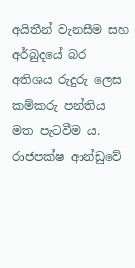අයිතීන් වැනසීම සහ අර්බුදයේ බර අතිශය රුදුරු ලෙස කම්කරු පන්තිය මත පැටවීම ය. රාජපක්ෂ ආන්ඩුවේ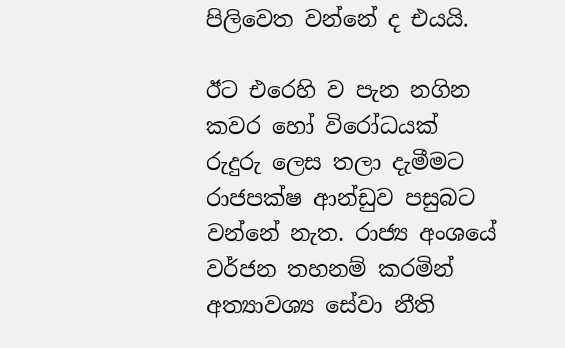පිලිවෙත වන්නේ ද එයයි.

ඊට එරෙහි ව පැන නගින කවර හෝ විරෝධයක් රුදුරු ලෙස තලා දැමීමට රාජපක්ෂ ආන්ඩුව පසුබට වන්නේ නැත. රාජ්‍ය අංශයේ වර්ජන තහනම් කරමින් අත්‍යාවශ්‍ය සේවා නීති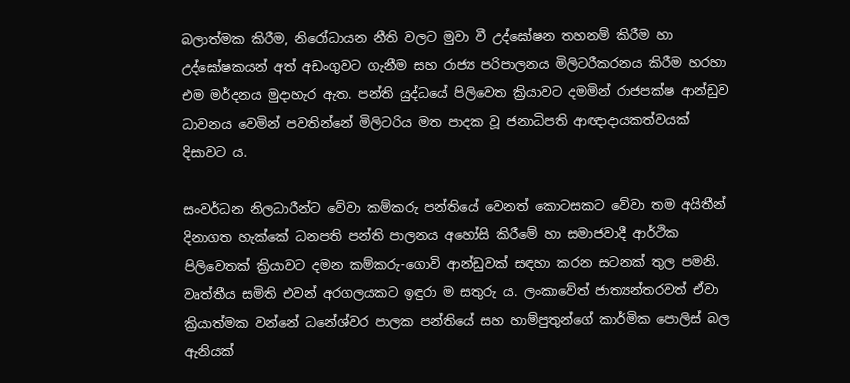බලාත්මක කිරීම, නිරෝධායන නීති වලට මුවා වී උද්ඝෝෂන තහනම් කිරීම හා උද්ඝෝෂකයන් අත් අඩංගුවට ගැනීම සහ රාජ්‍ය පරිපාලනය මිලිටරීකරනය කිරීම හරහා එම මර්දනය මුදාහැර ඇත. පන්ති යුද්ධයේ පිලිවෙත ක්‍රියාවට දමමින් රාජපක්ෂ ආන්ඩුව ධාවනය වෙමින් පවතින්නේ මිලිටරිය මත පාදක වූ ජනාධිපති ආඥාදායකත්වයක් දිසාවට ය.

සංවර්ධන නිලධාරීන්ට වේවා කම්කරු පන්තියේ වෙනත් කොටසකට වේවා තම අයිතීන් දිනාගත හැක්කේ ධනපති පන්ති පාලනය අහෝසි කිරීමේ හා සමාජවාදී ආර්ථික පිලිවෙතක් ක්‍රියාවට දමන කම්කරු-ගොවි ආන්ඩුවක් සඳහා කරන සටනක් තුල පමනි. වෘත්තීය සමිති එවන් අරගලයකට ඉඳුරා ම සතුරු ය. ලංකාවේත් ජාත්‍යන්තරවත් ඒවා ක්‍රියාත්මක වන්නේ ධනේශ්වර පාලක පන්තියේ සහ හාම්පුතුන්ගේ කාර්මික පොලිස් බල ඇනියක්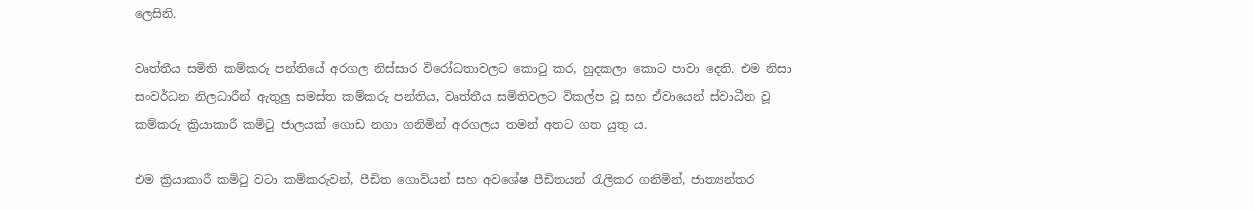ලෙසිනි.

වෘත්තීය සමිති කම්කරු පන්තියේ අරගල නිස්සාර විරෝධතාවලට කොටු කර, හුදකලා කොට පාවා දෙති. එම නිසා සංවර්ධන නිලධාරීන් ඇතුලු සමස්ත කම්කරු පන්තිය, වෘත්තීය සමිතිවලට විකල්ප වූ සහ ඒවායෙන් ස්වාධීන වූ කම්කරු ක්‍රියාකාරී කමිටු ජාලයක් ගොඩ නගා ගනිමින් අරගලය තමන් අතට ගත යුතු ය.

එම ක්‍රියාකාරී කමිටු වටා කම්කරුවන්, පීඩිත ගොවියන් සහ අවශේෂ පීඩිතයන් රැලිකර ගනිමින්, ජාත්‍යන්තර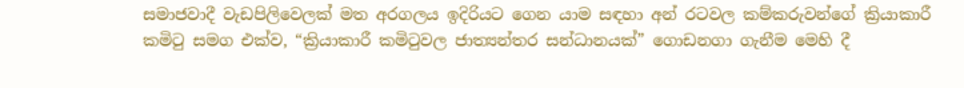සමාජවාදී වැඩපිලිවෙලක් මත අරගලය ඉදිරියට ගෙන යාම සඳහා අන් රටවල කම්කරුවන්ගේ ක්‍රියාකාරී කමිටු සමග එක්ව, “ක්‍රියාකාරී කමිටුවල ජාත්‍යන්තර සන්ධානයක්” ගොඩනගා ගැනීම මෙහි දී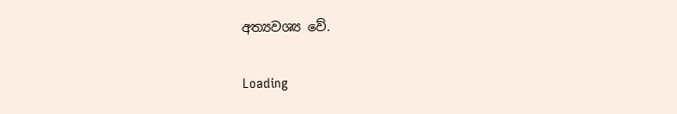අත්‍යවශ්‍ය වේ.

Loading